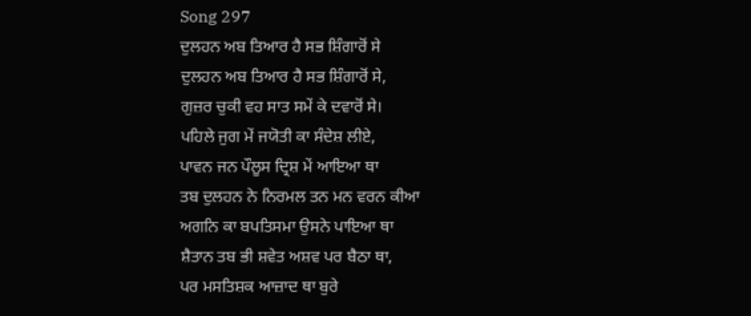Song 297
ਦੁਲਹਨ ਅਬ ਤਿਆਰ ਹੈ ਸਭ ਸ਼ਿੰਗਾਰੋਂ ਸੇ
ਦੁਲਹਨ ਅਬ ਤਿਆਰ ਹੈ ਸਭ ਸ਼ਿੰਗਾਰੋਂ ਸੇ,
ਗੁਜ਼ਰ ਚੁਕੀ ਵਹ ਸਾਤ ਸਮੇਂ ਕੇ ਦਵਾਰੋਂ ਸੇ।
ਪਹਿਲੇ ਜੁਗ ਮੇਂ ਜਯੋਤੀ ਕਾ ਸੰਦੇਸ਼ ਲੀਏ,
ਪਾਵਨ ਜਨ ਪੌਲੂਸ ਦ੍ਰਿਸ਼ ਮੇਂ ਆਇਆ ਥਾ
ਤਬ ਦੁਲਹਨ ਨੇ ਨਿਰਮਲ ਤਨ ਮਨ ਵਰਨ ਕੀਆ
ਅਗਨਿ ਕਾ ਬਪਤਿਸਮਾ ਉਸਨੇ ਪਾਇਆ ਥਾ
ਸ਼ੈਤਾਨ ਤਬ ਭੀ ਸ਼ਵੇਤ ਅਸ਼ਵ ਪਰ ਬੈਠਾ ਥਾ,
ਪਰ ਮਸਤਿਸ਼ਕ ਆਜ਼ਾਦ ਥਾ ਬੁਰੇ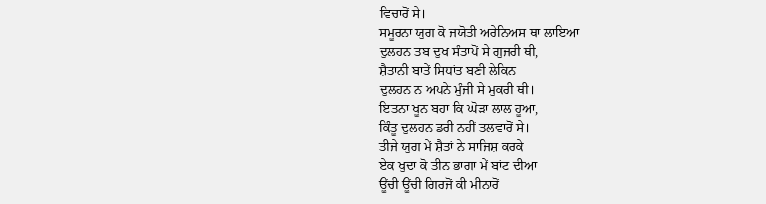ਵਿਚਾਰੋਂ ਸੇ।
ਸਮੂਰਨਾ ਯੁਗ ਕੋ ਜਯੋਤੀ ਅਰੇਨਿਅਸ ਥਾ ਲਾਇਆ
ਦੁਲਹਨ ਤਬ ਦੁਖ ਸੰਤਾਪੋਂ ਸੇ ਗੁਜਰੀ ਥੀ,
ਸ਼ੈਤਾਨੀ ਬਾਤੇਂ ਸਿਧਾਂਤ ਬਣੀ ਲੇਕਿਨ
ਦੁਲਹਨ ਨ ਅਪਨੇ ਮੁੰਜੀ ਸੇ ਮੁਕਰੀ ਥੀ।
ਇਤਨਾ ਖੂਨ ਬਹਾ ਕਿ ਘੋੜਾ ਲਾਲ ਹੂਆ,
ਕਿੰਤੂ ਦੁਲਹਨ ਡਰੀ ਨਹੀਂ ਤਲਵਾਰੋਂ ਸੇ।
ਤੀਜੇ ਯੁਗ ਮੇਂ ਸ਼ੈਤਾਂ ਨੇ ਸਾਜਿਸ਼ ਕਰਕੇ
ਏਕ ਖੁਦਾ ਕੋ ਤੀਨ ਭਾਗਾ ਮੇਂ ਬਾਂਟ ਦੀਆ
ਊਂਚੀ ਊਂਚੀ ਗਿਰਜੋਂ ਕੀ ਮੀਨਾਰੋਂ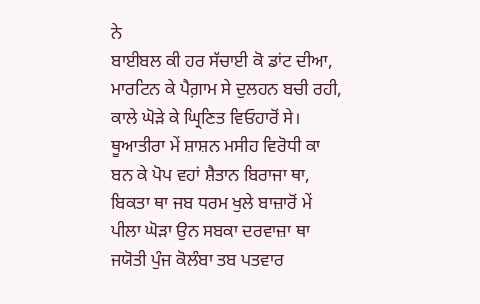ਨੇ
ਬਾਈਬਲ ਕੀ ਹਰ ਸੱਚਾਈ ਕੋ ਡਾਂਟ ਦੀਆ,
ਮਾਰਟਿਨ ਕੇ ਪੈਗ਼ਾਮ ਸੇ ਦੁਲਹਨ ਬਚੀ ਰਹੀ,
ਕਾਲੇ ਘੋੜੇ ਕੇ ਘ੍ਰਿਣਿਤ ਵਿਓਹਾਰੋਂ ਸੇ।
ਥੂਆਤੀਰਾ ਮੇਂ ਸ਼ਾਸ਼ਨ ਮਸੀਹ ਵਿਰੋਧੀ ਕਾ
ਬਨ ਕੇ ਪੋਪ ਵਹਾਂ ਸ਼ੈਤਾਨ ਬਿਰਾਜਾ ਥਾ,
ਬਿਕਤਾ ਥਾ ਜਬ ਧਰਮ ਖੁਲੇ ਬਾਜ਼ਾਰੋਂ ਮੇਂ
ਪੀਲਾ ਘੋੜਾ ਉਨ ਸਬਕਾ ਦਰਵਾਜ਼ਾ ਥਾ
ਜਯੋਤੀ ਪੁੰਜ ਕੋਲੰਬਾ ਤਬ ਪਤਵਾਰ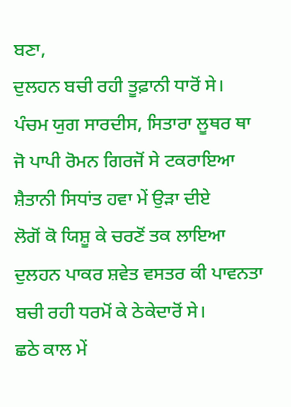ਬਣਾ,
ਦੁਲਹਨ ਬਚੀ ਰਹੀ ਤੂਫ਼ਾਨੀ ਧਾਰੋਂ ਸੇ।
ਪੰਚਮ ਯੁਗ ਸਾਰਦੀਸ, ਸਿਤਾਰਾ ਲੂਥਰ ਥਾ
ਜੋ ਪਾਪੀ ਰੋਮਨ ਗਿਰਜੋਂ ਸੇ ਟਕਰਾਇਆ
ਸ਼ੈਤਾਨੀ ਸਿਧਾਂਤ ਹਵਾ ਮੇਂ ਉੜਾ ਦੀਏ
ਲੋਗੋਂ ਕੋ ਯਿਸ਼ੂ ਕੇ ਚਰਣੋਂ ਤਕ ਲਾਇਆ
ਦੁਲਹਨ ਪਾਕਰ ਸ਼ਵੇਤ ਵਸਤਰ ਕੀ ਪਾਵਨਤਾ
ਬਚੀ ਰਹੀ ਧਰਮੋਂ ਕੇ ਠੇਕੇਦਾਰੋਂ ਸੇ।
ਛਠੇ ਕਾਲ ਮੇਂ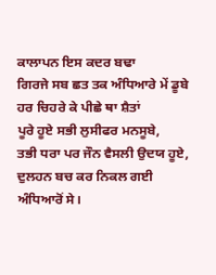ਕਾਲਾਪਨ ਇਸ ਕਦਰ ਬਢਾ
ਗਿਰਜੇ ਸਬ ਛਤ ਤਕ ਅੰਧਿਆਰੇ ਮੇਂ ਡੂਬੇ
ਹਰ ਚਿਹਰੇ ਕੇ ਪੀਛੇ ਥਾ ਸ਼ੈਤਾਂ
ਪੂਰੇ ਹੂਏ ਸਭੀ ਲੁਸੀਫਰ ਮਨਸੂਬੇ,
ਤਭੀ ਧਰਾ ਪਰ ਜੌਨ ਵੈਸਲੀ ਉਦਯ ਹੂਏ,
ਦੁਲਹਨ ਬਚ ਕਰ ਨਿਕਲ ਗਈ ਅੰਧਿਆਰੋਂ ਸੇ।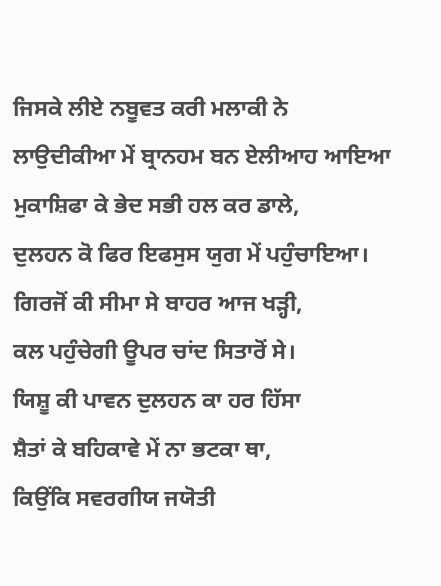ਜਿਸਕੇ ਲੀਏ ਨਬੂਵਤ ਕਰੀ ਮਲਾਕੀ ਨੇ
ਲਾਉਦੀਕੀਆ ਮੇਂ ਬ੍ਰਾਨਹਮ ਬਨ ਏਲੀਆਹ ਆਇਆ
ਮੁਕਾਸ਼ਿਫਾ ਕੇ ਭੇਦ ਸਭੀ ਹਲ ਕਰ ਡਾਲੇ,
ਦੁਲਹਨ ਕੋ ਫਿਰ ਇਫਸੁਸ ਯੁਗ ਮੇਂ ਪਹੁੰਚਾਇਆ।
ਗਿਰਜੋਂ ਕੀ ਸੀਮਾ ਸੇ ਬਾਹਰ ਆਜ ਖੜ੍ਹੀ,
ਕਲ ਪਹੁੰਚੇਗੀ ਊਪਰ ਚਾਂਦ ਸਿਤਾਰੋਂ ਸੇ।
ਯਿਸ਼ੂ ਕੀ ਪਾਵਨ ਦੁਲਹਨ ਕਾ ਹਰ ਹਿੱਸਾ
ਸ਼ੈਤਾਂ ਕੇ ਬਹਿਕਾਵੇ ਮੇਂ ਨਾ ਭਟਕਾ ਥਾ,
ਕਿਉਂਕਿ ਸਵਰਗੀਯ ਜਯੋਤੀ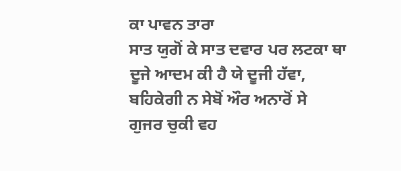ਕਾ ਪਾਵਨ ਤਾਰਾ
ਸਾਤ ਯੁਗੋਂ ਕੇ ਸਾਤ ਦਵਾਰ ਪਰ ਲਟਕਾ ਥਾ
ਦੂਜੇ ਆਦਮ ਕੀ ਹੈ ਯੇ ਦੂਜੀ ਹੱਵਾ,
ਬਹਿਕੇਗੀ ਨ ਸੇਬੋਂ ਔਰ ਅਨਾਰੋਂ ਸੇ
ਗੁਜਰ ਚੁਕੀ ਵਹ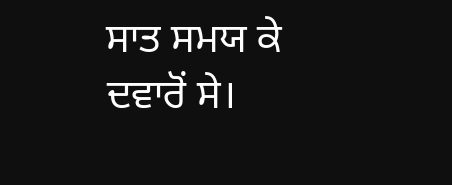ਸਾਤ ਸਮਯ ਕੇ ਦਵਾਰੋਂ ਸੇ।